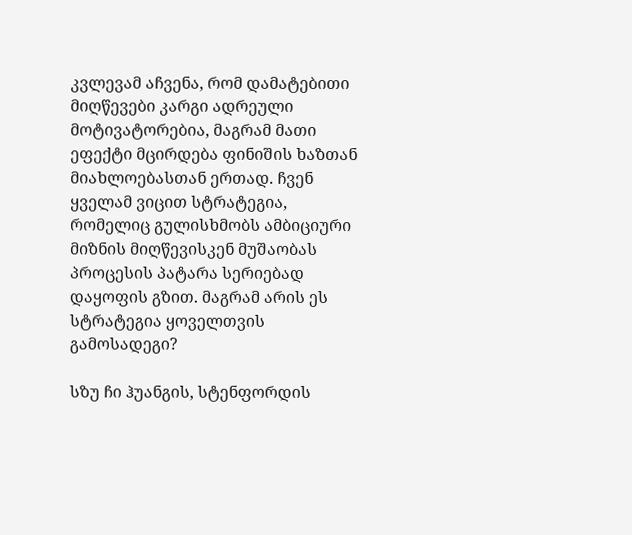კვლევამ აჩვენა, რომ დამატებითი მიღწევები კარგი ადრეული მოტივატორებია, მაგრამ მათი ეფექტი მცირდება ფინიშის ხაზთან მიახლოებასთან ერთად. ჩვენ ყველამ ვიცით სტრატეგია, რომელიც გულისხმობს ამბიციური მიზნის მიღწევისკენ მუშაობას პროცესის პატარა სერიებად დაყოფის გზით. მაგრამ არის ეს სტრატეგია ყოველთვის გამოსადეგი?

სზუ ჩი ჰუანგის, სტენფორდის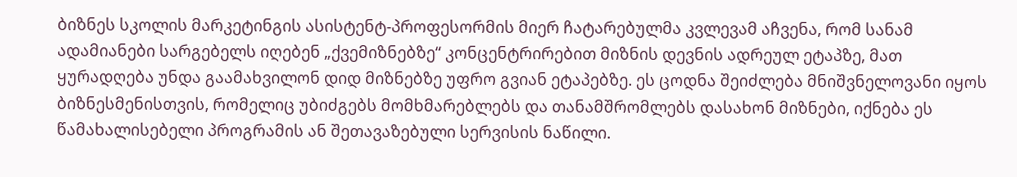ბიზნეს სკოლის მარკეტინგის ასისტენტ-პროფესორმის მიერ ჩატარებულმა კვლევამ აჩვენა, რომ სანამ ადამიანები სარგებელს იღებენ „ქვემიზნებზე“ კონცენტრირებით მიზნის დევნის ადრეულ ეტაპზე, მათ ყურადღება უნდა გაამახვილონ დიდ მიზნებზე უფრო გვიან ეტაპებზე. ეს ცოდნა შეიძლება მნიშვნელოვანი იყოს ბიზნესმენისთვის, რომელიც უბიძგებს მომხმარებლებს და თანამშრომლებს დასახონ მიზნები, იქნება ეს წამახალისებელი პროგრამის ან შეთავაზებული სერვისის ნაწილი.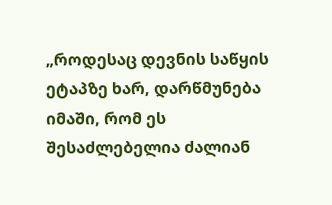„როდესაც დევნის საწყის ეტაპზე ხარ, დარწმუნება იმაში, რომ ეს შესაძლებელია ძალიან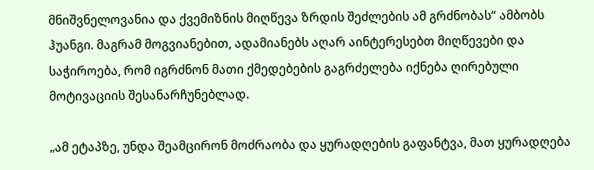მნიშვნელოვანია და ქვემიზნის მიღწევა ზრდის შეძლების ამ გრძნობას“ ამბობს ჰუანგი. მაგრამ მოგვიანებით, ადამიანებს აღარ აინტერესებთ მიღწევები და საჭიროება, რომ იგრძნონ მათი ქმედებების გაგრძელება იქნება ღირებული მოტივაციის შესანარჩუნებლად.

„ამ ეტაპზე, უნდა შეამცირონ მოძრაობა და ყურადღების გაფანტვა, მათ ყურადღება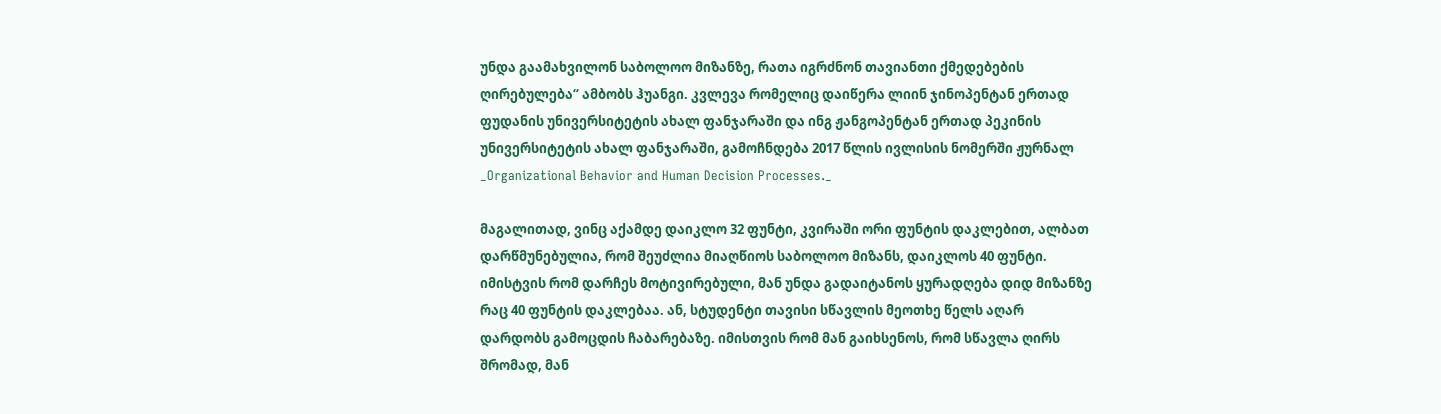უნდა გაამახვილონ საბოლოო მიზანზე, რათა იგრძნონ თავიანთი ქმედებების ღირებულება“ ამბობს ჰუანგი. კვლევა რომელიც დაიწერა ლიინ ჯინოპენტან ერთად ფუდანის უნივერსიტეტის ახალ ფანჯარაში და ინგ ჟანგოპენტან ერთად პეკინის უნივერსიტეტის ახალ ფანჯარაში, გამოჩნდება 2017 წლის ივლისის ნომერში ჟურნალ _Organizational Behavior and Human Decision Processes._

მაგალითად, ვინც აქამდე დაიკლო 32 ფუნტი, კვირაში ორი ფუნტის დაკლებით, ალბათ დარწმუნებულია, რომ შეუძლია მიაღწიოს საბოლოო მიზანს, დაიკლოს 40 ფუნტი. იმისტვის რომ დარჩეს მოტივირებული, მან უნდა გადაიტანოს ყურადღება დიდ მიზანზე რაც 40 ფუნტის დაკლებაა. ან, სტუდენტი თავისი სწავლის მეოთხე წელს აღარ დარდობს გამოცდის ჩაბარებაზე. იმისთვის რომ მან გაიხსენოს, რომ სწავლა ღირს შრომად, მან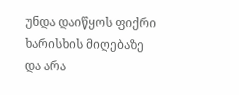უნდა დაიწყოს ფიქრი ხარისხის მიღებაზე და არა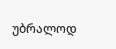უბრალოდ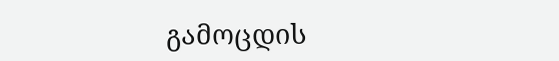გამოცდის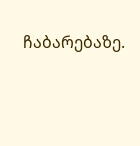ჩაბარებაზე.